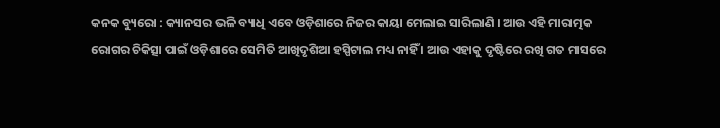କନକ ବ୍ୟୁରୋ : କ୍ୟାନସର ଭଳି ବ୍ୟାଧି ଏବେ ଓଡ଼ିଶାରେ ନିଜର କାୟା ମେଲାଇ ସାରିଲାଣି । ଆଉ ଏହି ମାରାତ୍ମକ ରୋଗର ଚିକିତ୍ସା ପାଇଁ ଓଡ଼ିଶାରେ ସେମିତି ଆଖିଦୃଶିଆ ହସ୍ପିଟାଲ ମଧ୍ୟ ନାହିଁ । ଆଉ ଏହାକୁ ଦୃଷ୍ଟିରେ ରଖି ଗତ ମାସରେ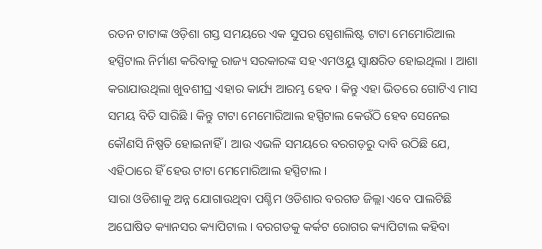ରତନ ଟାଟାଙ୍କ ଓଡ଼ିଶା ଗସ୍ତ ସମୟରେ ଏକ ସୁପର ସ୍ପେଶାଲିଷ୍ଟ ଟାଟା ମେମୋରିଆଲ ହସ୍ପିଟାଲ ନିର୍ମାଣ କରିବାକୁ ରାଜ୍ୟ ସରକାରଙ୍କ ସହ ଏମଓୟୁ ସ୍ୱାକ୍ଷରିତ ହୋଇଥିଲା । ଆଶା କରାଯାଉଥିଲା ଖୁବଶୀଘ୍ର ଏହାର କାର୍ଯ୍ୟ ଆରମ୍ଭ ହେବ । କିନ୍ତୁ ଏହା ଭିତରେ ଗୋଟିଏ ମାସ ସମୟ ବିତି ସାରିଛି । କିନ୍ତୁ ଟାଟା ମେମୋରିଆଲ ହସ୍ପିଟାଲ କେଉଁଠି ହେବ ସେନେଇ କୌଣସି ନିଷ୍ପତି ହୋଇନାହିଁ । ଆଉ ଏଭଳି ସମୟରେ ବରଗଡ଼ରୁ ଦାବି ଉଠିଛି ଯେ, ଏହିଠାରେ ହିଁ ହେଉ ଟାଟା ମେମୋରିଆଲ ହସ୍ପିଟାଲ ।
ସାରା ଓଡିଶାକୁ ଅନ୍ନ ଯୋଗାଉଥିବା ପଶ୍ଚିମ ଓଡିଶାର ବରଗଡ ଜିଲ୍ଲା ଏବେ ପାଲଟିଛି ଅଘୋଷିତ କ୍ୟାନସର କ୍ୟାପିଟାଲ । ବରଗଡକୁ କର୍କଟ ରୋଗର କ୍ୟାପିଟାଲ କହିବା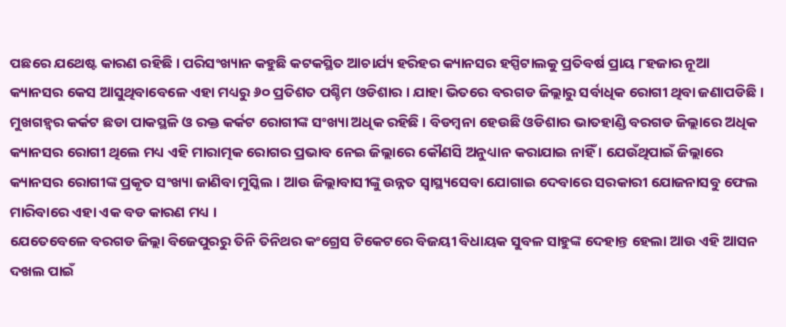ପଛରେ ଯଥେଷ୍ଟ କାରଣ ରହିଛି । ପରିସଂଖ୍ୟାନ କହୁଛି କଟକସ୍ଥିତ ଆଚାର୍ଯ୍ୟ ହରିହର କ୍ୟାନସର ହସ୍ପିଟାଲକୁ ପ୍ରତିବର୍ଷ ପ୍ରାୟ ୮ହଜାର ନୂଆ କ୍ୟାନସର କେସ ଆସୁଥିବାବେଳେ ଏହା ମଧ୍ୟରୁ ୬୦ ପ୍ରତିଶତ ପଶ୍ଚିମ ଓଡିଶାର । ଯାହା ଭିତରେ ବରଗଡ ଜିଲ୍ଲାରୁ ସର୍ବାଧିକ ରୋଗୀ ଥିବା ଜଣାପଡିଛି । ମୁଖଗହ୍ୱର କର୍କଟ ଛଡା ପାକସ୍ଥଳି ଓ ରକ୍ତ କର୍କଟ ରୋଗୀଙ୍କ ସଂଖ୍ୟା ଅଧିକ ରହିଛି । ବିଡମ୍ବନା ହେଉଛି ଓଡିଶାର ଭାତହାଣ୍ଡି ବରଗଡ ଜିଲ୍ଲାରେ ଅଧିକ କ୍ୟାନସର ରୋଗୀ ଥିଲେ ମଧ୍ୟ ଏହି ମାରାତ୍ମକ ରୋଗର ପ୍ରଭାବ ନେଇ ଜିଲ୍ଲାରେ କୌଣସି ଅନୁଧ୍ୟାନ କରାଯାଇ ନାହିଁ । ଯେଉଁଥିପାଇଁ ଜିଲ୍ଲାରେ କ୍ୟାନସର ରୋଗୀଙ୍କ ପ୍ରକୃତ ସଂଖ୍ୟା ଜାଣିବା ମୁସ୍କିଲ । ଆଉ ଜିଲ୍ଲାବାସୀଙ୍କୁ ଉନ୍ନତ ସ୍ୱାସ୍ଥ୍ୟସେବା ଯୋଗାଇ ଦେବାରେ ସରକାରୀ ଯୋଜନାସବୁ ଫେଲ ମାରିବାରେ ଏହା ଏକ ବଡ କାରଣ ମଧ୍ୟ ।
ଯେତେବେଳେ ବରଗଡ ଜିଲ୍ଲା ବିଜେପୁରରୁ ତିନି ତିନିଥର କଂଗ୍ରେସ ଟିକେଟରେ ବିଜୟୀ ବିଧାୟକ ସୁବଳ ସାହୁଙ୍କ ଦେହାନ୍ତ ହେଲା ଆଉ ଏହି ଆସନ ଦଖଲ ପାଇଁ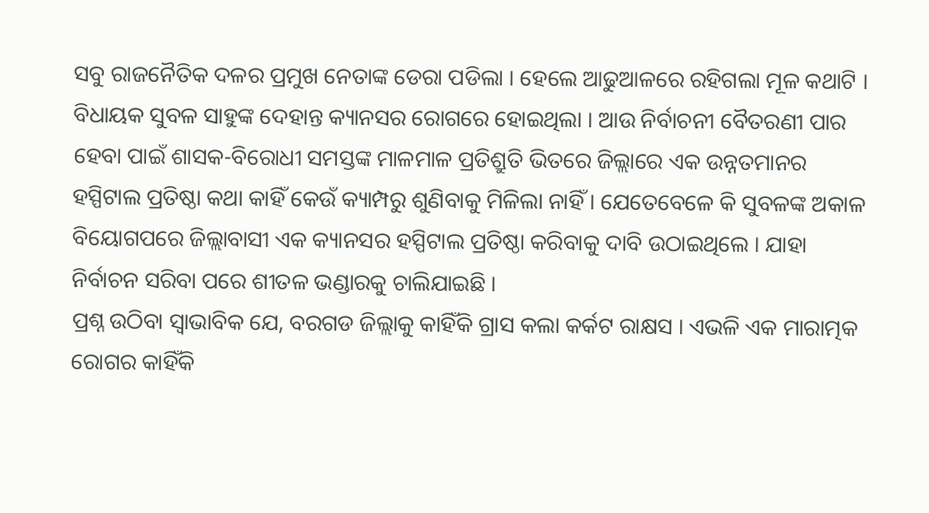ସବୁ ରାଜନୈତିକ ଦଳର ପ୍ରମୁଖ ନେତାଙ୍କ ଡେରା ପଡିଲା । ହେଲେ ଆଢୁଆଳରେ ରହିଗଲା ମୂଳ କଥାଟି । ବିଧାୟକ ସୁବଳ ସାହୁଙ୍କ ଦେହାନ୍ତ କ୍ୟାନସର ରୋଗରେ ହୋଇଥିଲା । ଆଉ ନିର୍ବାଚନୀ ବୈତରଣୀ ପାର ହେବା ପାଇଁ ଶାସକ-ବିରୋଧୀ ସମସ୍ତଙ୍କ ମାଳମାଳ ପ୍ରତିଶ୍ରୁତି ଭିତରେ ଜିଲ୍ଲାରେ ଏକ ଉନ୍ନତମାନର ହସ୍ପିଟାଲ ପ୍ରତିଷ୍ଠା କଥା କାହିଁ କେଉଁ କ୍ୟାମ୍ପରୁ ଶୁଣିବାକୁ ମିଳିଲା ନାହିଁ । ଯେତେବେଳେ କି ସୁବଳଙ୍କ ଅକାଳ ବିୟୋଗପରେ ଜିଲ୍ଲାବାସୀ ଏକ କ୍ୟାନସର ହସ୍ପିଟାଲ ପ୍ରତିଷ୍ଠା କରିବାକୁ ଦାବି ଉଠାଇଥିଲେ । ଯାହା ନିର୍ବାଚନ ସରିବା ପରେ ଶୀତଳ ଭଣ୍ଡାରକୁ ଚାଲିଯାଇଛି ।
ପ୍ରଶ୍ନ ଉଠିବା ସ୍ୱାଭାବିକ ଯେ, ବରଗଡ ଜିଲ୍ଲାକୁ କାହିଁକି ଗ୍ରାସ କଲା କର୍କଟ ରାକ୍ଷସ । ଏଭଳି ଏକ ମାରାତ୍ମକ ରୋଗର କାହିଁକି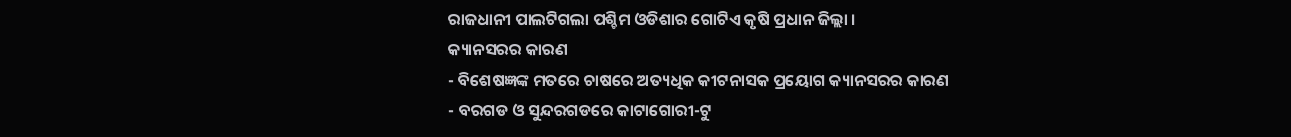ରାଜଧାନୀ ପାଲଟିଗଲା ପଶ୍ଚିମ ଓଡିଶାର ଗୋଟିଏ କୃଷି ପ୍ରଧାନ ଜିଲ୍ଲା ।
କ୍ୟାନସରର କାରଣ
- ବିଶେଷଜ୍ଞଙ୍କ ମତରେ ଚାଷରେ ଅତ୍ୟଧିକ କୀଟନାସକ ପ୍ରୟୋଗ କ୍ୟାନସରର କାରଣ
- ବରଗଡ ଓ ସୁନ୍ଦରଗଡରେ କାଟାଗୋରୀ-ଟୁ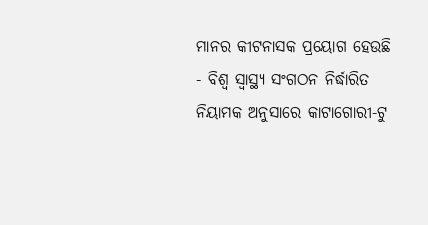ମାନର କୀଟନାସକ ପ୍ରୟୋଗ ହେଉଛି
- ବିଶ୍ୱ ସ୍ୱାସ୍ଥ୍ୟ ସଂଗଠନ ନିର୍ଦ୍ଧାରିତ ନିୟାମକ ଅନୁସାରେ କାଟାଗୋରୀ-ଟୁ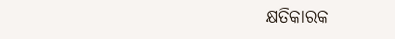କ୍ଷତିକାରକ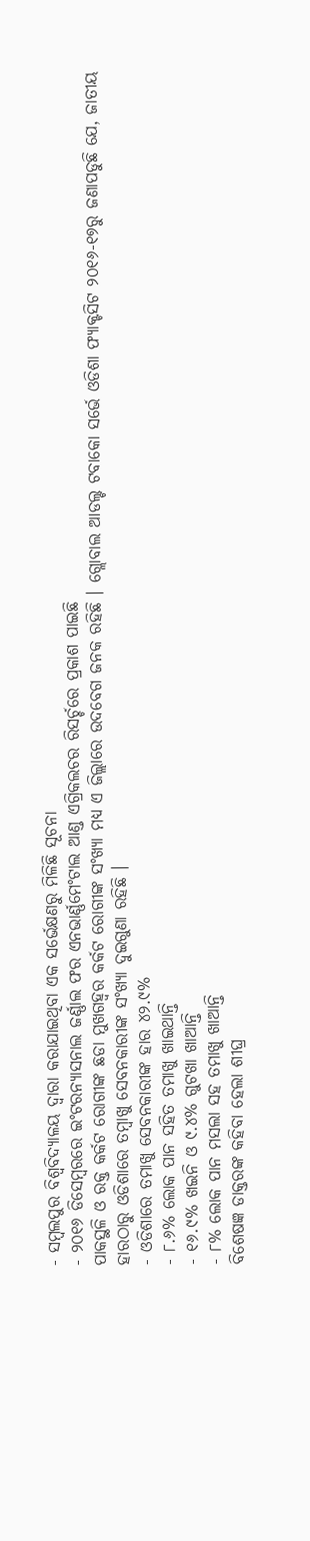- ସମ୍ବଲପୁର ବିଶ୍ୱବିଦ୍ୟାଳୟ ଦ୍ୱାରା କରାଯାଇଥିବା ଏକ ସର୍ଭେକ୍ଷଣରୁ ମିଳିଛି ସୂଚନା
- ୨୦୧୬ ଡିସେମ୍ବରରେ ଇଂଟରନ୍ୟାସନାଲ ଜର୍ଣ୍ଣାଲ ଫର ଏନଭାର୍ଣ୍ଣମେଂଟାଲ ଆଣ୍ଡ ଏଗ୍ରିକଲଚର ରିସର୍ଚ୍ଚରେ ପ୍ରକାଶ ପାଇଛି
ପାକସ୍ଥଳି ଓ ରକ୍ତ କର୍କଟ ରୋଗୀଙ୍କ ଛଡା ମୁଖଗହ୍ୱର କର୍କଟ ରୋଗୀଙ୍କ ସଂଖ୍ୟା ମଧ୍ୟ ଏ ଜିଲ୍ଲାରେ ଉଦବେଗ ଜନକ ରହିଛି । ଗ୍ଲୋବାଲ ଆଡଲ୍ଟ ଟବାକୋ ସର୍ଭେ ଓଡିଶା ଫ୍ୟାକ୍ଟସିଟ ୨୦୧୬-୧୭ରୁ ଜଣାପଡୁଛି ଯେ, ଜାତୀୟ ହାରଠାରୁ ଓଡିଶାରେ ତମ୍ବାଖୁ ସେବନକାରୀଙ୍କ ସଂଖ୍ୟା ଦୁଇଗୁଣା ରହିଛି ।
- ଓଡିଶାରେ ତମାଖୁ ସେବନକାରୀଙ୍କ ହାର ୪୨.୯%
- ୮.୬% ଲୋକ ପାନ ସହିତ ତମାଖୁ ଖାଇଥାନ୍ତି
- ୧୬.୯% ଖଇନି ଓ ୯.୪% ଗୁଟଖା ଖାଆନ୍ତି
- ୮% ଲୋକ ପାନ ମସଲା ସହ ତମାଖୁ ଖାଆନ୍ତି
ବିଶେଷଜ୍ଞ ଡାକ୍ତରଙ୍କ କହିବା ହେଲା ଶୀଘ୍ର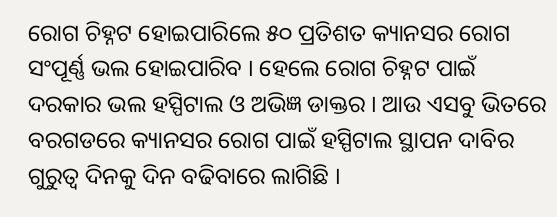ରୋଗ ଚିହ୍ନଟ ହୋଇପାରିଲେ ୫୦ ପ୍ରତିଶତ କ୍ୟାନସର ରୋଗ ସଂପୂର୍ଣ୍ଣ ଭଲ ହୋଇପାରିବ । ହେଲେ ରୋଗ ଚିହ୍ନଟ ପାଇଁ ଦରକାର ଭଲ ହସ୍ପିଟାଲ ଓ ଅଭିଜ୍ଞ ଡାକ୍ତର । ଆଉ ଏସବୁ ଭିତରେ ବରଗଡରେ କ୍ୟାନସର ରୋଗ ପାଇଁ ହସ୍ପିଟାଲ ସ୍ଥାପନ ଦାବିର ଗୁରୁତ୍ୱ ଦିନକୁ ଦିନ ବଢିବାରେ ଲାଗିଛି ।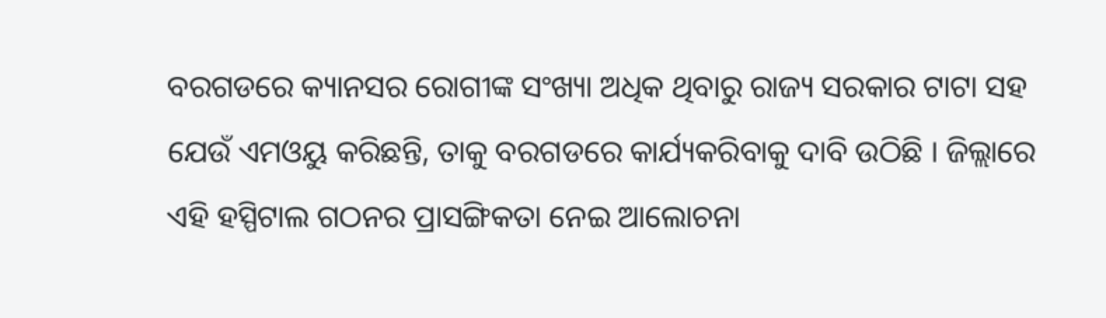ବରଗଡରେ କ୍ୟାନସର ରୋଗୀଙ୍କ ସଂଖ୍ୟା ଅଧିକ ଥିବାରୁ ରାଜ୍ୟ ସରକାର ଟାଟା ସହ ଯେଉଁ ଏମଓୟୁ କରିଛନ୍ତି, ତାକୁ ବରଗଡରେ କାର୍ଯ୍ୟକରିବାକୁ ଦାବି ଉଠିଛି । ଜିଲ୍ଲାରେ ଏହି ହସ୍ପିଟାଲ ଗଠନର ପ୍ରାସଙ୍ଗିକତା ନେଇ ଆଲୋଚନା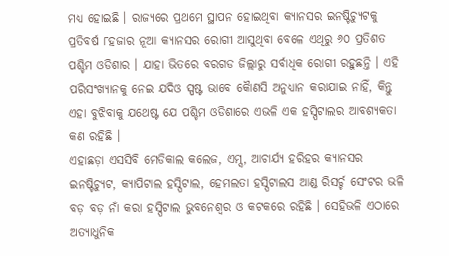ମଧ୍ୟ ହୋଇଛି । ରାଜ୍ୟରେ ପ୍ରଥମେ ସ୍ଥାପନ ହୋଇଥିବା କ୍ୟାନସର ଇନଷ୍ଟିଚ୍ୟୁଟକୁ ପ୍ରତିବର୍ଷ ୮ହଜାର ନୂଆ କ୍ୟାନସର ରୋଗୀ ଆସୁଥିବା ବେଳେ ଏଥିରୁ ୬୦ ପ୍ରତିଶତ ପଶ୍ଚିମ ଓଡିଶାର । ଯାହା ଭିତରେ ବରଗଡ ଜିଲ୍ଲାରୁ ସର୍ବାଧିକ ରୋଗୀ ରହୁଛନ୍ତି । ଏହି ପରିସଂଖ୍ୟାନକୁ ନେଇ ଯଦିଓ ସ୍ପଷ୍ଟ ଭାବେ କୈାଣସି ଅନୁଧ୍ୟାନ କରାଯାଇ ନାହିଁ, କିନ୍ତୁ ଏହା ବୁଝିବାକୁ ଯଥେଷ୍ଟ ଯେ ପଶ୍ଚିମ ଓଡିଶାରେ ଏଭଳି ଏକ ହସ୍ପିଟାଲର ଆବଶ୍ୟକତା କଣ ରହିଛି ।
ଏହାଛଡ଼ା ଏସସିବି ମେଡିକାଲ କଲେଜ, ଏମ୍ସ, ଆଚାର୍ଯ୍ୟ ହରିହର କ୍ୟାନସର ଇନଷ୍ଟିଚ୍ୟୁଟ, କ୍ୟାପିଟାଲ ହସ୍ପିଟାଲ, ହେମଲତା ହସ୍ପିଟାଲସ ଆଣ୍ଡ ରିସର୍ଚ୍ଚ ସେଂଟର ଭଳି ବଡ଼ ବଡ଼ ନାଁ କରା ହସ୍ପିଟାଲ ଭୁବନେଶ୍ୱର ଓ କଟକରେ ରହିଛି । ସେହିଭଳି ଏଠାରେ ଅତ୍ୟାଧୁନିକ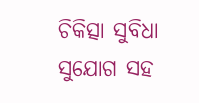ଚିକିତ୍ସା ସୁବିଧା ସୁଯୋଗ ସହ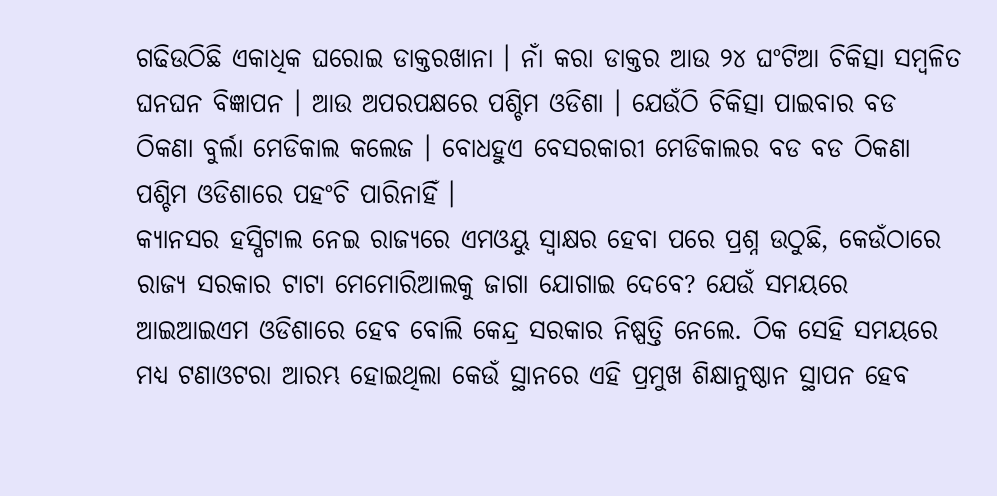ଗଢିଉଠିଛି ଏକାଧିକ ଘରୋଇ ଡାକ୍ତରଖାନା । ନାଁ କରା ଡାକ୍ତର ଆଉ ୨୪ ଘଂଟିଆ ଚିକିତ୍ସା ସମ୍ବଳିତ ଘନଘନ ବିଜ୍ଞାପନ । ଆଉ ଅପରପକ୍ଷରେ ପଶ୍ଚିମ ଓଡିଶା । ଯେଉଁଠି ଚିକିତ୍ସା ପାଇବାର ବଡ ଠିକଣା ବୁର୍ଲା ମେଡିକାଲ କଲେଜ । ବୋଧହୁଏ ବେସରକାରୀ ମେଡିକାଲର ବଡ ବଡ ଠିକଣା ପଶ୍ଚିମ ଓଡିଶାରେ ପହଂଚି ପାରିନାହିଁ ।
କ୍ୟାନସର ହସ୍ପିଟାଲ ନେଇ ରାଜ୍ୟରେ ଏମଓୟୁ ସ୍ୱାକ୍ଷର ହେବା ପରେ ପ୍ରଶ୍ନ ଉଠୁଛି, କେଉଁଠାରେ ରାଜ୍ୟ ସରକାର ଟାଟା ମେମୋରିଆଲକୁ ଜାଗା ଯୋଗାଇ ଦେବେ? ଯେଉଁ ସମୟରେ ଆଇଆଇଏମ ଓଡିଶାରେ ହେବ ବୋଲି କେନ୍ଦ୍ର ସରକାର ନିଷ୍ପତ୍ତି ନେଲେ. ଠିକ ସେହି ସମୟରେ ମଧ୍ୟ ଟଣାଓଟରା ଆରମ୍ଭ ହୋଇଥିଲା କେଉଁ ସ୍ଥାନରେ ଏହି ପ୍ରମୁଖ ଶିକ୍ଷାନୁଷ୍ଠାନ ସ୍ଥାପନ ହେବ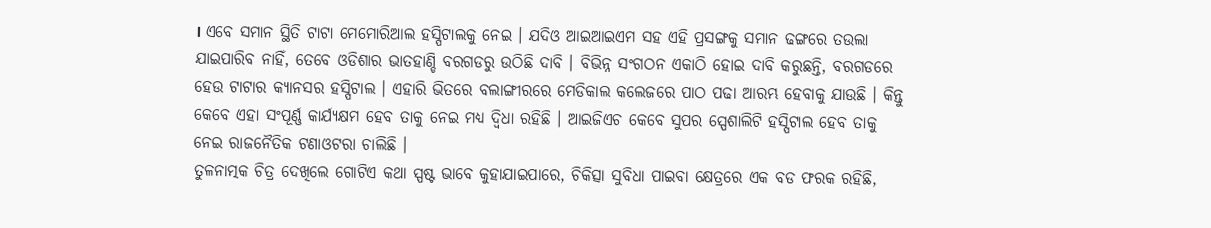। ଏବେ ସମାନ ସ୍ଥିତି ଟାଟା ମେମୋରିଆଲ ହସ୍ପିଟାଲକୁ ନେଇ । ଯଦିଓ ଆଇଆଇଏମ ସହ ଏହି ପ୍ରସଙ୍ଗକୁ ସମାନ ଢଙ୍ଗରେ ତଉଲା ଯାଇପାରିବ ନାହିଁ, ତେବେ ଓଡିଶାର ଭାତହାଣ୍ଡି ବରଗଡରୁ ଉଠିଛି ଦାବି । ବିଭିନ୍ନ ସଂଗଠନ ଏକାଠି ହୋଇ ଦାବି କରୁଛନ୍ତି, ବରଗଡରେ ହେଉ ଟାଟାର କ୍ୟାନସର ହସ୍ପିଟାଲ । ଏହାରି ଭିତରେ ବଲାଙ୍ଗୀରରେ ମେଡିକାଲ କଲେଜରେ ପାଠ ପଢା ଆରମ୍ଭ ହେବାକୁ ଯାଉଛି । କିନ୍ତୁ କେବେ ଏହା ସଂପୂର୍ଣ୍ଣ କାର୍ଯ୍ୟକ୍ଷମ ହେବ ତାକୁ ନେଇ ମଧ୍ୟ ଦ୍ୱିଧା ରହିଛି । ଆଇଜିଏଚ କେବେ ସୁପର ସ୍ପେଶାଲିଟି ହସ୍ପିଟାଲ ହେବ ତାକୁ ନେଇ ରାଜନୈତିକ ଟଣାଓଟରା ଚାଲିଛି ।
ତୁଳନାତ୍ମକ ଚିତ୍ର ଦେଖିଲେ ଗୋଟିଏ କଥା ସ୍ପଷ୍ଟ ଭାବେ କୁହାଯାଇପାରେ, ଚିକିତ୍ସା ସୁବିଧା ପାଇବା କ୍ଷେତ୍ରରେ ଏକ ବଡ ଫରକ ରହିଛି,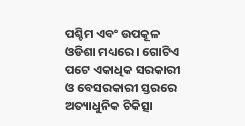ପଶ୍ଚିମ ଏବଂ ଉପକୂଳ ଓଡିଶା ମଧ୍ୟରେ । ଗୋଟିଏ ପଟେ ଏକାଧିକ ସରକାରୀ ଓ ବେସରକାରୀ ସ୍ତରରେ ଅତ୍ୟାଧୁନିକ ଚିକିତ୍ସା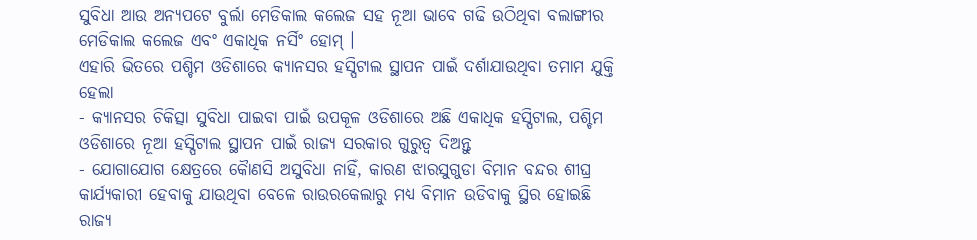ସୁବିଧା ଆଉ ଅନ୍ୟପଟେ ବୁର୍ଲା ମେଡିକାଲ କଲେଜ ସହ ନୂଆ ଭାବେ ଗଢି ଉଠିଥିବା ବଲାଙ୍ଗୀର ମେଡିକାଲ କଲେଜ ଏବଂ ଏକାଧିକ ନର୍ସିଂ ହୋମ୍ ।
ଏହାରି ଭିତରେ ପଶ୍ଚିମ ଓଡିଶାରେ କ୍ୟାନସର ହସ୍ପିଟାଲ ସ୍ଥାପନ ପାଇଁ ଦର୍ଶାଯାଉଥିବା ତମାମ ଯୁକ୍ତି ହେଲା
- କ୍ୟାନସର ଚିକିତ୍ସା ସୁବିଧା ପାଇବା ପାଇଁ ଉପକୂଳ ଓଡିଶାରେ ଅଛି ଏକାଧିକ ହସ୍ପିଟାଲ, ପଶ୍ଚିମ ଓଡିଶାରେ ନୂଆ ହସ୍ପିଟାଲ ସ୍ଥାପନ ପାଇଁ ରାଜ୍ୟ ସରକାର ଗୁରୁତ୍ୱ ଦିଅନ୍ତୁ
- ଯୋଗାଯୋଗ କ୍ଷେତ୍ରରେ କୈାଣସି ଅସୁବିଧା ନାହିଁ, କାରଣ ଝାରସୁଗୁଡା ବିମାନ ବନ୍ଦର ଶୀଘ୍ର କାର୍ଯ୍ୟକାରୀ ହେବାକୁ ଯାଉଥିବା ବେଳେ ରାଉରକେଲାରୁ ମଧ୍ୟ ବିମାନ ଉଡିବାକୁ ସ୍ଥିର ହୋଇଛି
ରାଜ୍ୟ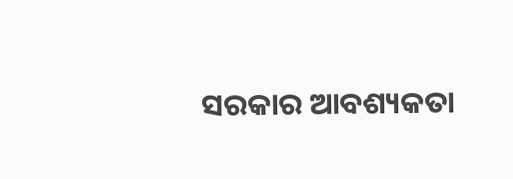ସରକାର ଆବଶ୍ୟକତା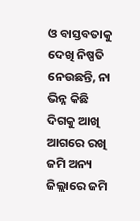ଓ ବାସ୍ତବତାକୁ ଦେଖି ନିଷ୍ପତି ନେଉଛନ୍ତି, ନା ଭିନ୍ନ କିଛି ଦିଗକୁ ଆଖି ଆଗରେ ରଖି ଜମି ଅନ୍ୟ ଜିଲ୍ଲାରେ ଜମି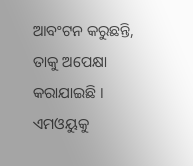ଆବଂଟନ କରୁଛନ୍ତି, ତାକୁ ଅପେକ୍ଷା କରାଯାଇଛି । ଏମଓୟୁକୁ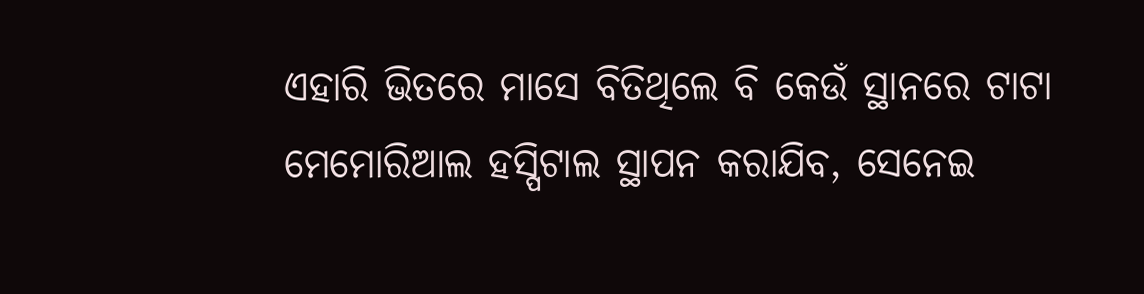ଏହାରି ଭିତରେ ମାସେ ବିତିଥିଲେ ବି କେଉଁ ସ୍ଥାନରେ ଟାଟା ମେମୋରିଆଲ ହସ୍ପିଟାଲ ସ୍ଥାପନ କରାଯିବ, ସେନେଇ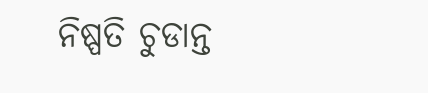ନିଷ୍ପତି ଚୁଡାନ୍ତ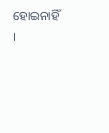ହୋଇନାହିଁ ।